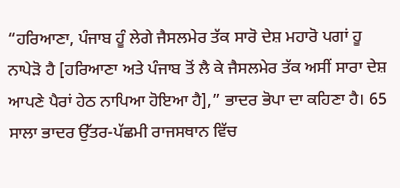“ਹਰਿਆਣਾ, ਪੰਜਾਬ ਹੂੰ ਲੇਗੇ ਜੈਸਲਮੇਰ ਤੱਕ ਸਾਰੋ ਦੇਸ਼ ਮਹਾਰੋ ਪਗਾਂ ਹੂ ਨਾਪੇੜੋ ਹੈ [ਹਰਿਆਣਾ ਅਤੇ ਪੰਜਾਬ ਤੋਂ ਲੈ ਕੇ ਜੈਸਲਮੇਰ ਤੱਕ ਅਸੀਂ ਸਾਰਾ ਦੇਸ਼ ਆਪਣੇ ਪੈਰਾਂ ਹੇਠ ਨਾਪਿਆ ਹੋਇਆ ਹੈ],” ਭਾਦਰ ਭੋਪਾ ਦਾ ਕਹਿਣਾ ਹੈ। 65 ਸਾਲਾ ਭਾਦਰ ਉੱਤਰ-ਪੱਛਮੀ ਰਾਜਸਥਾਨ ਵਿੱਚ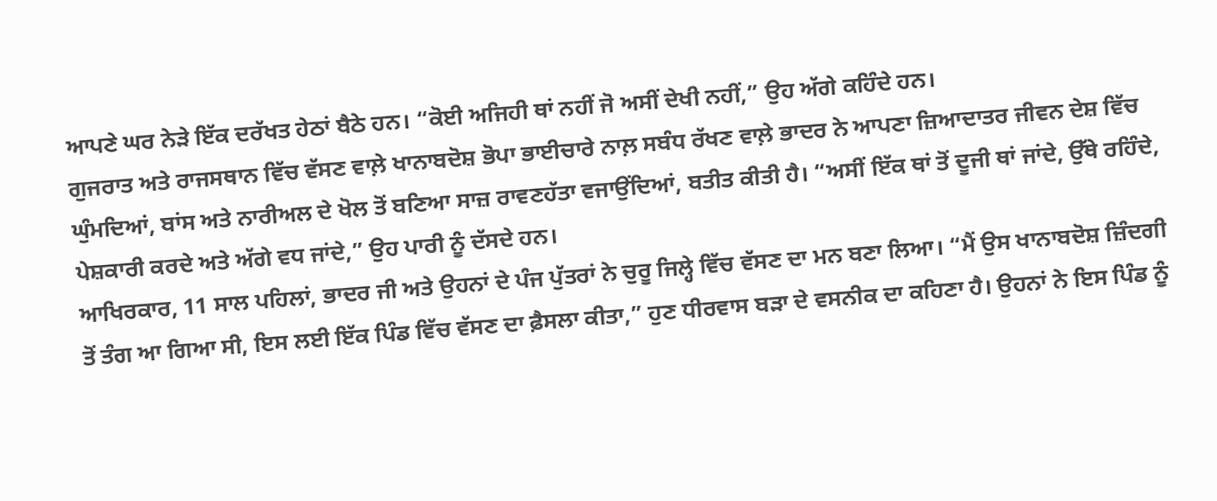ਆਪਣੇ ਘਰ ਨੇੜੇ ਇੱਕ ਦਰੱਖਤ ਹੇਠਾਂ ਬੈਠੇ ਹਨ। “ਕੋਈ ਅਜਿਹੀ ਥਾਂ ਨਹੀਂ ਜੋ ਅਸੀਂ ਦੇਖੀ ਨਹੀਂ,” ਉਹ ਅੱਗੇ ਕਹਿੰਦੇ ਹਨ।
ਗੁਜਰਾਤ ਅਤੇ ਰਾਜਸਥਾਨ ਵਿੱਚ ਵੱਸਣ ਵਾਲ਼ੇ ਖਾਨਾਬਦੋਸ਼ ਭੋਪਾ ਭਾਈਚਾਰੇ ਨਾਲ਼ ਸਬੰਧ ਰੱਖਣ ਵਾਲ਼ੇ ਭਾਦਰ ਨੇ ਆਪਣਾ ਜ਼ਿਆਦਾਤਰ ਜੀਵਨ ਦੇਸ਼ ਵਿੱਚ ਘੁੰਮਦਿਆਂ, ਬਾਂਸ ਅਤੇ ਨਾਰੀਅਲ ਦੇ ਖੋਲ ਤੋਂ ਬਣਿਆ ਸਾਜ਼ ਰਾਵਣਹੱਤਾ ਵਜਾਉਂਦਿਆਂ, ਬਤੀਤ ਕੀਤੀ ਹੈ। “ਅਸੀਂ ਇੱਕ ਥਾਂ ਤੋਂ ਦੂਜੀ ਥਾਂ ਜਾਂਦੇ, ਉੱਥੇ ਰਹਿੰਦੇ, ਪੇਸ਼ਕਾਰੀ ਕਰਦੇ ਅਤੇ ਅੱਗੇ ਵਧ ਜਾਂਦੇ,” ਉਹ ਪਾਰੀ ਨੂੰ ਦੱਸਦੇ ਹਨ।
ਆਖਿਰਕਾਰ, 11 ਸਾਲ ਪਹਿਲਾਂ, ਭਾਦਰ ਜੀ ਅਤੇ ਉਹਨਾਂ ਦੇ ਪੰਜ ਪੁੱਤਰਾਂ ਨੇ ਚੁਰੂ ਜਿਲ੍ਹੇ ਵਿੱਚ ਵੱਸਣ ਦਾ ਮਨ ਬਣਾ ਲਿਆ। “ਮੈਂ ਉਸ ਖਾਨਾਬਦੋਸ਼ ਜ਼ਿੰਦਗੀ ਤੋਂ ਤੰਗ ਆ ਗਿਆ ਸੀ, ਇਸ ਲਈ ਇੱਕ ਪਿੰਡ ਵਿੱਚ ਵੱਸਣ ਦਾ ਫ਼ੈਸਲਾ ਕੀਤਾ,” ਹੁਣ ਧੀਰਵਾਸ ਬੜਾ ਦੇ ਵਸਨੀਕ ਦਾ ਕਹਿਣਾ ਹੈ। ਉਹਨਾਂ ਨੇ ਇਸ ਪਿੰਡ ਨੂੰ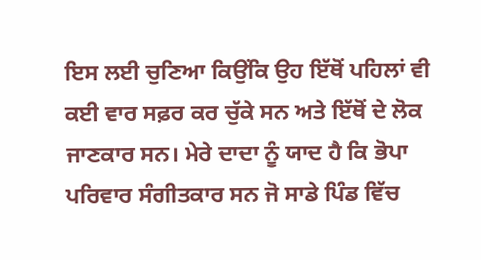ਇਸ ਲਈ ਚੁਣਿਆ ਕਿਉਂਕਿ ਉਹ ਇੱਥੋਂ ਪਹਿਲਾਂ ਵੀ ਕਈ ਵਾਰ ਸਫ਼ਰ ਕਰ ਚੁੱਕੇ ਸਨ ਅਤੇ ਇੱਥੋਂ ਦੇ ਲੋਕ ਜਾਣਕਾਰ ਸਨ। ਮੇਰੇ ਦਾਦਾ ਨੂੰ ਯਾਦ ਹੈ ਕਿ ਭੋਪਾ ਪਰਿਵਾਰ ਸੰਗੀਤਕਾਰ ਸਨ ਜੋ ਸਾਡੇ ਪਿੰਡ ਵਿੱਚ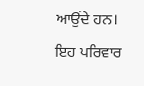ਆਉਂਦੇ ਹਨ।
ਇਹ ਪਰਿਵਾਰ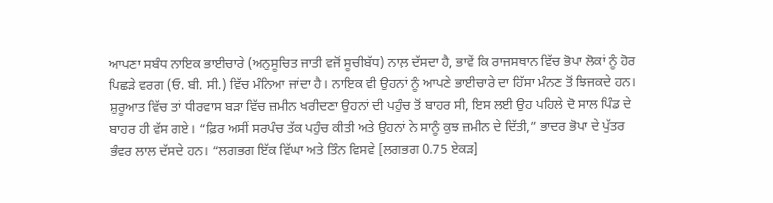ਆਪਣਾ ਸਬੰਧ ਨਾਇਕ ਭਾਈਚਾਰੇ (ਅਨੁਸੂਚਿਤ ਜਾਤੀ ਵਜੋਂ ਸੂਚੀਬੱਧ) ਨਾਲ਼ ਦੱਸਦਾ ਹੈ, ਭਾਵੇਂ ਕਿ ਰਾਜਸਥਾਨ ਵਿੱਚ ਭੋਪਾ ਲੋਕਾਂ ਨੂੰ ਹੋਰ ਪਿਛੜੇ ਵਰਗ (ਓ. ਬੀ. ਸੀ.) ਵਿੱਚ ਮੰਨਿਆ ਜਾਂਦਾ ਹੈ। ਨਾਇਕ ਵੀ ਉਹਨਾਂ ਨੂੰ ਆਪਣੇ ਭਾਈਚਾਰੇ ਦਾ ਹਿੱਸਾ ਮੰਨਣ ਤੋਂ ਝਿਜਕਦੇ ਹਨ।
ਸ਼ੁਰੂਆਤ ਵਿੱਚ ਤਾਂ ਧੀਰਵਾਸ ਬੜਾ ਵਿੱਚ ਜ਼ਮੀਨ ਖਰੀਦਣਾ ਉਹਨਾਂ ਦੀ ਪਹੁੰਚ ਤੋਂ ਬਾਹਰ ਸੀ, ਇਸ ਲਈ ਉਹ ਪਹਿਲੇ ਦੋ ਸਾਲ ਪਿੰਡ ਦੇ ਬਾਹਰ ਹੀ ਵੱਸ ਗਏ। “ਫ਼ਿਰ ਅਸੀਂ ਸਰਪੰਚ ਤੱਕ ਪਹੁੰਚ ਕੀਤੀ ਅਤੇ ਉਹਨਾਂ ਨੇ ਸਾਨੂੰ ਕੁਝ ਜ਼ਮੀਨ ਦੇ ਦਿੱਤੀ,” ਭਾਦਰ ਭੋਪਾ ਦੇ ਪੁੱਤਰ ਭੰਵਰ ਲਾਲ ਦੱਸਦੇ ਹਨ। “ਲਗਭਗ ਇੱਕ ਵਿੱਘਾ ਅਤੇ ਤਿੰਨ ਵਿਸਵੇ [ਲਗਭਗ 0.75 ਏਕੜ]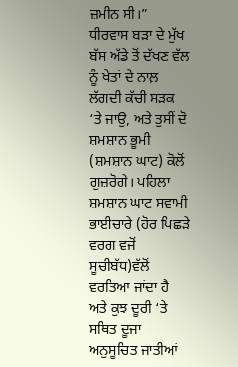ਜ਼ਮੀਨ ਸੀ।”
ਧੀਰਵਾਸ ਬੜਾ ਦੇ ਮੁੱਖ ਬੱਸ ਅੱਡੇ ਤੋਂ ਦੱਖਣ ਵੱਲ ਨੂੰ ਖੇਤਾਂ ਦੇ ਨਾਲ਼ ਲੱਗਦੀ ਕੱਚੀ ਸੜਕ ‘ਤੇ ਜਾਉ, ਅਤੇ ਤੁਸੀਂ ਦੋ ਸ਼ਮਸ਼ਾਨ ਭੂਮੀ (ਸ਼ਮਸ਼ਾਨ ਘਾਟ) ਕੋਲੋਂ ਗੁਜ਼ਰੋਗੇ। ਪਹਿਲਾ ਸ਼ਮਸ਼ਾਨ ਘਾਟ ਸਵਾਮੀ ਭਾਈਚਾਰੇ (ਹੋਰ ਪਿਛੜੇ ਵਰਗ ਵਜੋਂ ਸੂਚੀਬੱਧ)ਵੱਲੋਂ ਵਰਤਿਆ ਜਾਂਦਾ ਹੈ ਅਤੇ ਕੁਝ ਦੂਰੀ ‘ਤੇ ਸਥਿਤ ਦੂਜਾ ਅਨੁਸੂਚਿਤ ਜਾਤੀਆਂ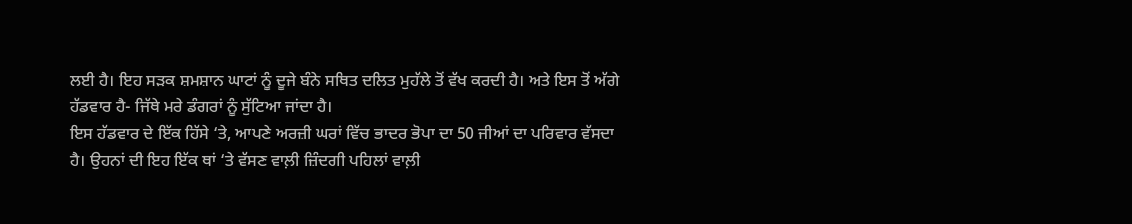ਲਈ ਹੈ। ਇਹ ਸੜਕ ਸ਼ਮਸ਼ਾਨ ਘਾਟਾਂ ਨੂੰ ਦੂਜੇ ਬੰਨੇ ਸਥਿਤ ਦਲਿਤ ਮੁਹੱਲੇ ਤੋਂ ਵੱਖ ਕਰਦੀ ਹੈ। ਅਤੇ ਇਸ ਤੋਂ ਅੱਗੇ ਹੱਡਵਾਰ ਹੈ- ਜਿੱਥੇ ਮਰੇ ਡੰਗਰਾਂ ਨੂੰ ਸੁੱਟਿਆ ਜਾਂਦਾ ਹੈ।
ਇਸ ਹੱਡਵਾਰ ਦੇ ਇੱਕ ਹਿੱਸੇ ‘ਤੇ, ਆਪਣੇ ਅਰਜ਼ੀ ਘਰਾਂ ਵਿੱਚ ਭਾਦਰ ਭੋਪਾ ਦਾ 50 ਜੀਆਂ ਦਾ ਪਰਿਵਾਰ ਵੱਸਦਾ ਹੈ। ਉਹਨਾਂ ਦੀ ਇਹ ਇੱਕ ਥਾਂ ‘ਤੇ ਵੱਸਣ ਵਾਲ਼ੀ ਜ਼ਿੰਦਗੀ ਪਹਿਲਾਂ ਵਾਲ਼ੀ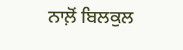ਨਾਲ਼ੋਂ ਬਿਲਕੁਲ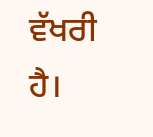ਵੱਖਰੀ ਹੈ।